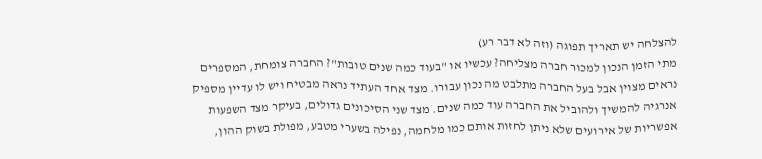להצלחה יש תאריך תפוגה (וזה לא דבר רע)
מתי הזמן הנכון למכור חברה מצליחה? עכשיו או "בעוד כמה שנים טובות"? החברה צומחת, המספרים נראים מצוין אבל בעל החברה מתלבט מה נכון עבורו. מצד אחד העתיד נראה מבטיח ויש לו עדיין מספיק אנרגיה להמשיך ולהוביל את החברה עוד כמה שנים. מצד שני הסיכונים גדולים, בעיקר מצד השפעות אפשריות של אירועים שלא ניתן לחזות אותם כמו מלחמה, נפילה בשערי מטבע, מפולת בשוק ההון,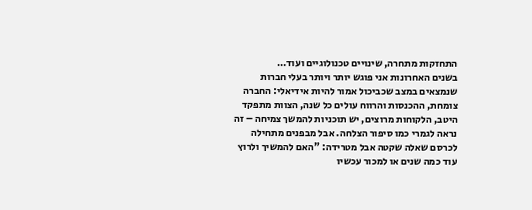התחזקות מתחרה, שינויים טכנולוגיים ועוד…
בשנים האחרונות אני פוגש יותר ויותר בעלי חברות שנמצאים במצב שכביכול אמור להיות אידיאלי: החברה צומחת, ההכנסות והרווח עולים כל שנה, הצוות מתפקד היטב, הלקוחות מרוצים, יש תוכניות להמשך צמיחה – זה נראה לגמרי כמו סיפור הצלחה. אבל מבפנים מתחילה לכרסם שאלה שקטה אבל מטרידה: "האם להמשיך ולרוץ עוד כמה שנים או למכור עכשיו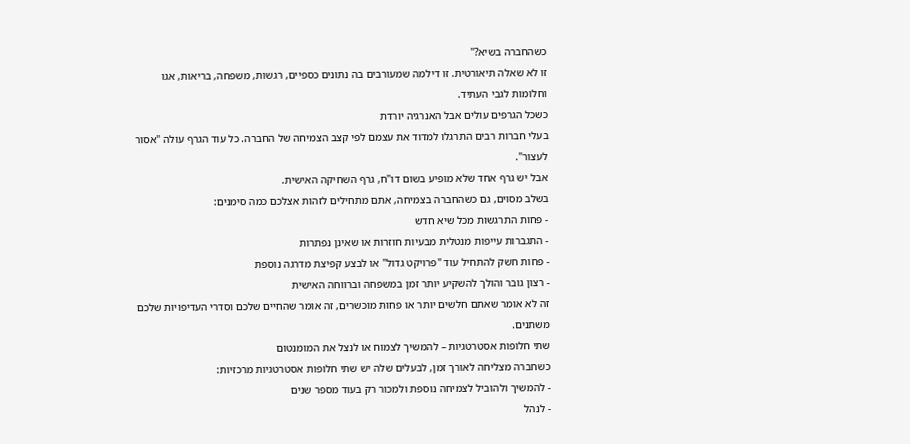כשהחברה בשיא?"
זו לא שאלה תיאורטית. זו דילמה שמעורבים בה נתונים כספיים, רגשות, משפחה, בריאות, אגו וחלומות לגבי העתיד.
כשכל הגרפים עולים אבל האנרגיה יורדת
בעלי חברות רבים התרגלו למדוד את עצמם לפי קצב הצמיחה של החברה. כל עוד הגרף עולה "אסור לעצור".
אבל יש גרף אחד שלא מופיע בשום דו"ח, גרף השחיקה האישית.
בשלב מסוים, גם כשהחברה בצמיחה, אתם מתחילים לזהות אצלכם כמה סימנים:
- פחות התרגשות מכל שיא חדש
- התגברות עייפות מנטלית מבעיות חוזרות או שאינן נפתרות
- פחות חשק להתחיל עוד "פרויקט גדול" או לבצע קפיצת מדרגה נוספת
- רצון גובר והולך להשקיע יותר זמן במשפחה וברווחה האישית
זה לא אומר שאתם חלשים יותר או פחות מוכשרים, זה אומר שהחיים שלכם וסדרי העדיפויות שלכם משתנים.
שתי חלופות אסטרטגיות – להמשיך לצמוח או לנצל את המומנטום
כשחברה מצליחה לאורך זמן, לבעלים שלה יש שתי חלופות אסטרטגיות מרכזיות:
- להמשיך ולהוביל לצמיחה נוספת ולמכור רק בעוד מספר שנים
- לנהל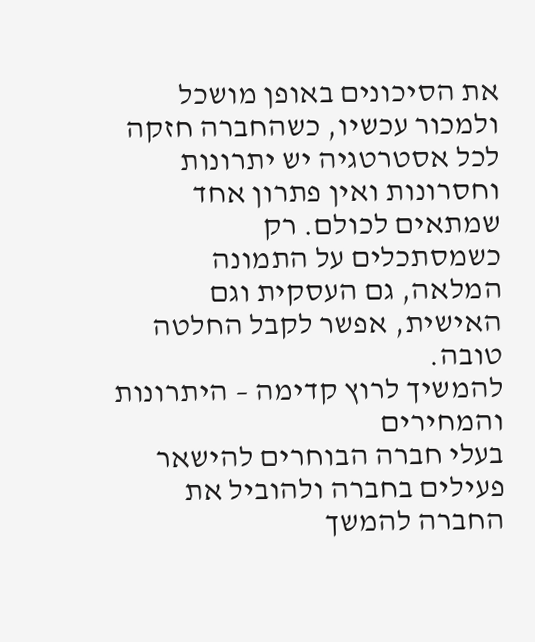את הסיכונים באופן מושכל ולמכור עכשיו, כשהחברה חזקה
לכל אסטרטגיה יש יתרונות וחסרונות ואין פתרון אחד שמתאים לכולם. רק כשמסתכלים על התמונה המלאה, גם העסקית וגם האישית, אפשר לקבל החלטה טובה.
להמשיך לרוץ קדימה – היתרונות והמחירים
בעלי חברה הבוחרים להישאר פעילים בחברה ולהוביל את החברה להמשך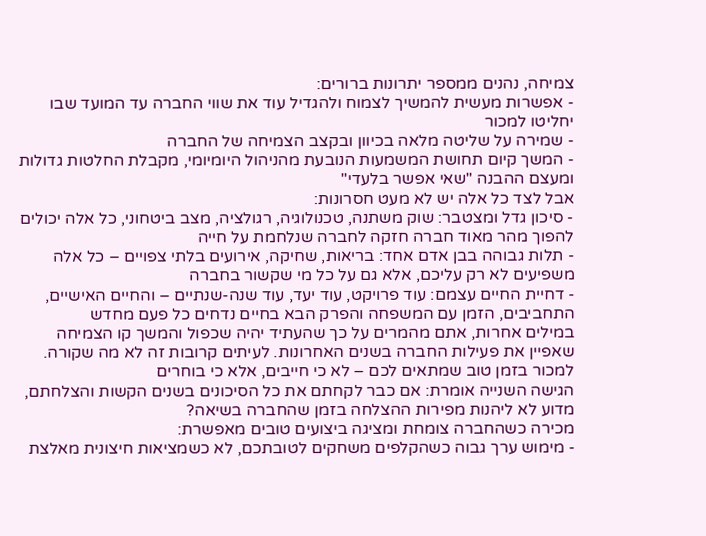צמיחה, נהנים ממספר יתרונות ברורים:
- אפשרות מעשית להמשיך לצמוח ולהגדיל עוד את שווי החברה עד המועד שבו יחליטו למכור
- שמירה על שליטה מלאה בכיוון ובקצב הצמיחה של החברה
- המשך קיום תחושת המשמעות הנובעת מהניהול היומיומי, מקבלת החלטות גדולות ומעצם ההבנה "שאי אפשר בלעדי"
אבל לצד כל אלה יש לא מעט חסרונות:
- סיכון גדל ומצטבר: שוק משתנה, טכנולוגיה, רגולציה, מצב ביטחוני, כל אלה יכולים להפוך מהר מאוד חברה חזקה לחברה שנלחמת על חייה
- תלות גבוהה בבן אדם אחד: בריאות, שחיקה, אירועים בלתי צפויים – כל אלה משפיעים לא רק עליכם, אלא גם על כל מי שקשור בחברה
- דחיית החיים עצמם: עוד פרויקט, עוד יעד, עוד שנה-שנתיים – והחיים האישיים, התחביבים, הזמן עם המשפחה והפרק הבא בחיים נדחים כל פעם מחדש
במילים אחרות, אתם מהמרים על כך שהעתיד יהיה שכפול והמשך קו הצמיחה שאפיין את פעילות החברה בשנים האחרונות. לעיתים קרובות זה לא מה שקורה.
למכור בזמן טוב שמתאים לכם – לא כי חייבים, אלא כי בוחרים
הגישה השנייה אומרת: אם כבר לקחתם את כל הסיכונים בשנים הקשות והצלחתם, מדוע לא ליהנות מפירות ההצלחה בזמן שהחברה בשיאה?
מכירה כשהחברה צומחת ומציגה ביצועים טובים מאפשרת:
- מימוש ערך גבוה כשהקלפים משחקים לטובתכם, לא כשמציאות חיצונית מאלצת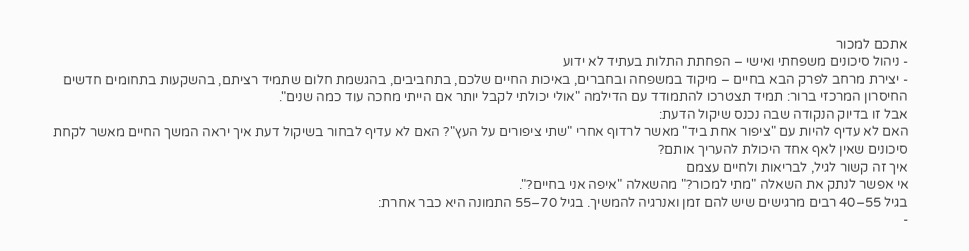אתכם למכור
- ניהול סיכונים משפחתי ואישי – הפחתת התלות בעתיד לא ידוע
- יצירת מרחב לפרק הבא בחיים – מיקוד במשפחה ובחברים, באיכות החיים שלכם, בתחביבים, בהגשמת חלום שתמיד רציתם, בהשקעות בתחומים חדשים
החיסרון המרכזי ברור: תמיד תצטרכו להתמודד עם הדילמה "אולי יכולתי לקבל יותר אם הייתי מחכה עוד כמה שנים".
אבל זו בדיוק הנקודה שבה נכנס שיקול הדעת:
האם לא עדיף להיות עם "ציפור אחת ביד" מאשר לרדוף אחרי "שתי ציפורים על העץ"? האם לא עדיף לבחור בשיקול דעת איך יראה המשך החיים מאשר לקחת סיכונים שאין לאף אחד היכולת להעריך אותם?
איך זה קשור לגיל, לבריאות ולחיים עצמם
אי אפשר לנתק את השאלה "מתי למכור?" מהשאלה "איפה אני בחיים?".
בגיל 55–40 רבים מרגישים שיש להם זמן ואנרגיה להמשיך. בגיל 70–55 התמונה היא כבר אחרת:
-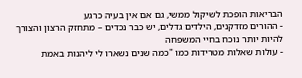הבריאות הופכת לשיקול ממשי, גם אם אין בעיה כרגע
- ההורים מזדקנים, הילדים גדלים, יש כבר נכדים – מתחזק הרצון והצורך להיות יותר נוכח בחיי המשפחה
- עולות שאלות מטרידות כמו "כמה שנים נשארו לי ליהנות באמת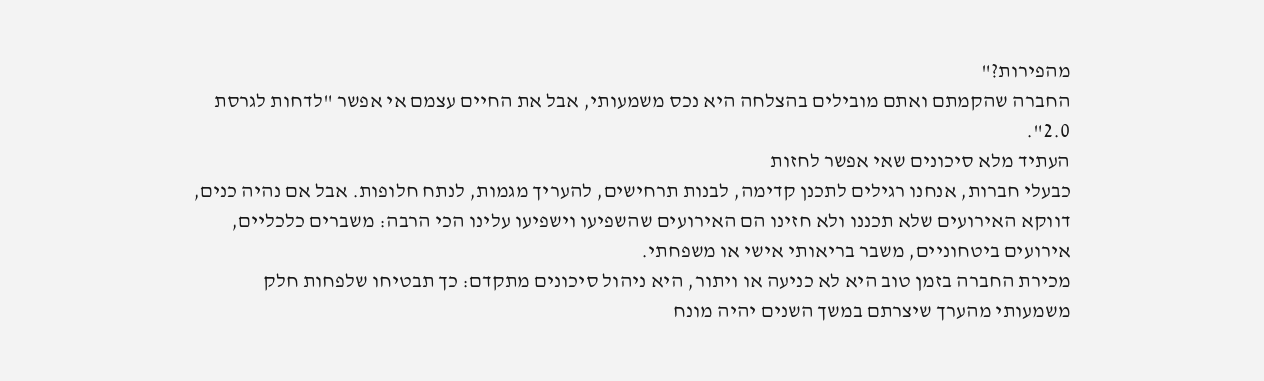מהפירות?"
החברה שהקמתם ואתם מובילים בהצלחה היא נכס משמעותי, אבל את החיים עצמם אי אפשר "לדחות לגרסת 2.0".
העתיד מלא סיכונים שאי אפשר לחזות
כבעלי חברות, אנחנו רגילים לתכנן קדימה, לבנות תרחישים, להעריך מגמות, לנתח חלופות. אבל אם נהיה כנים, דווקא האירועים שלא תכננו ולא חזינו הם האירועים שהשפיעו וישפיעו עלינו הכי הרבה: משברים כלכליים, אירועים ביטחוניים, משבר בריאותי אישי או משפחתי.
מכירת החברה בזמן טוב היא לא כניעה או ויתור, היא ניהול סיכונים מתקדם: כך תבטיחו שלפחות חלק משמעותי מהערך שיצרתם במשך השנים יהיה מונח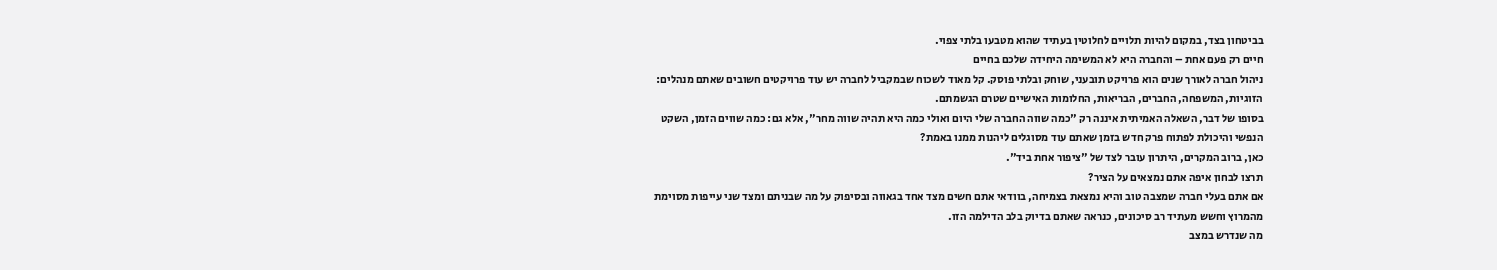בביטחון בצד, במקום להיות תלויים לחלוטין בעתיד שהוא מטבעו בלתי צפוי.
חיים רק פעם אחת – והחברה היא לא המשימה היחידה שלכם בחיים
ניהול חברה לאורך שנים הוא פרויקט תובעני, שוחק ובלתי פוסק. קל מאוד לשכוח שבמקביל לחברה יש עוד פרויקטים חשובים שאתם מנהלים: הזוגיות, המשפחה, החברים, הבריאות, החלומות האישיים שטרם הגשמתם.
בסופו של דבר, השאלה האמיתית איננה רק "כמה שווה החברה שלי היום ואולי כמה היא תהיה שווה מחר", אלא גם: כמה שווים הזמן, השקט הנפשי והיכולת לפתוח פרק חדש בזמן שאתם עוד מסוגלים ליהנות ממנו באמת?
כאן, ברוב המקרים, היתרון עובר לצד של "ציפור אחת ביד".
תרצו לבחון איפה אתם נמצאים על הציר?
אם אתם בעלי חברה שמצבה טוב והיא נמצאת בצמיחה, בוודאי אתם חשים מצד אחד בגאווה ובסיפוק על מה שבניתם ומצד שני עייפות מסוימת מהמרוץ וחשש מעתיד רב סיכונים, כנראה שאתם בדיוק בלב הדילמה הזו.
מה שנדרש במצב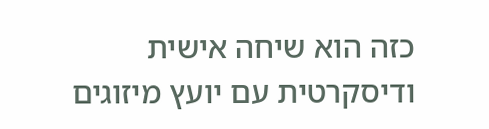כזה הוא שיחה אישית ודיסקרטית עם יועץ מיזוגים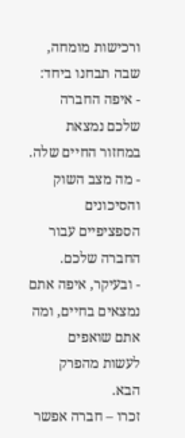ורכישות מומחה, שבה תבחנו ביחד:
- איפה החברה שלכם נמצאת במחזור החיים שלה.
- מה מצב השוק והסיכונים הספציפיים עבור החברה שלכם.
- ובעיקר, איפה אתם נמצאים בחיים, ומה אתם שואפים לעשות מהפרק הבא.
זכרו – חברה אפשר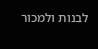לבנות ולמכור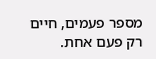מספר פעמים, חיים רק פעם אחת.